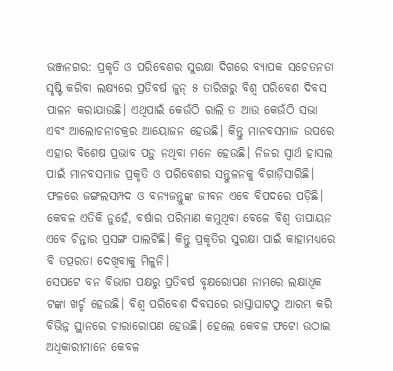ଭଞ୍ଜନଗର: ପ୍ରକୃତି ଓ ପରିବେଶର ସୁରକ୍ଷା ଦିଗରେ ବ୍ୟାପକ ସଚେତନତା ସୃଷ୍ଟି କରିବା ଲକ୍ଷ୍ୟରେ ପ୍ରତିବର୍ଷ ଜୁନ୍ ୫ ତାରିଖରୁ ବିଶ୍ବ ପରିବେଶ ଦିବସ ପାଳନ କରାଯାଉଛି। ଏଥିପାଇଁ କେଉଁଠି ରାଲି ତ ଆଉ କେଉଁଠି ସଭା ଏବଂ ଆଲୋଚନାଚକ୍ରର ଆୟୋଜନ ହେଉଛି। କିନ୍ତୁ ମାନବସମାଜ ଉପରେ ଏହାର ବିଶେଷ ପ୍ରଭାବ ପଡ଼ୁ ନଥିବା ମନେ ହେଉଛି। ନିଜର ସ୍ବାର୍ଥ ହାସଲ ପାଇଁ ମାନବସମାଜ ପ୍ରକୃତି ଓ ପରିବେଶର ସନ୍ତୁଳନକୁ ବିଗାଡ଼ିସାରିଛି। ଫଳରେ ଜଙ୍ଗଲସମ୍ପଦ ଓ ବନ୍ୟଜନ୍ତୁଙ୍କ ଜୀବନ ଏବେ ବିପଦରେ ପଡ଼ିଛି। କେବଳ ଏତିକି ନୁହେଁ, ବର୍ଷାର ପରିମାଣ କମୁଥିବା ବେଳେ ବିଶ୍ବ ତାପାୟନ ଏବେ ଚିନ୍ତାର ପ୍ରସଙ୍ଗ ପାଲଟିଛି। କିନ୍ତୁ ପ୍ରକୃତିର ସୁରକ୍ଷା ପାଇଁ କାହାମଧ୍ୟରେ ବି ତତ୍ପରତା ଦେଖିବାକୁ ମିଳୁନି।
ସେପଟେ ବନ ବିଭାଗ ପକ୍ଷରୁ ପ୍ରତିବର୍ଷ ବୃକ୍ଷରୋପଣ ନାମରେ ଲକ୍ଷାଧିକ ଟଙ୍କା ଖର୍ଚ୍ଚ ହେଉଛି। ବିଶ୍ବ ପରିବେଶ ଦିବସରେ ରାସ୍ତାଘାଟଠୁ ଆରମ୍ଭ କରି ବିଭିନ୍ନ ସ୍ଥାନରେ ଚାରାରୋପଣ ହେଉଛି। ହେଲେ କେବଳ ଫଟୋ ଉଠାଇ ଅଧିକାରୀମାନେ କେବଳ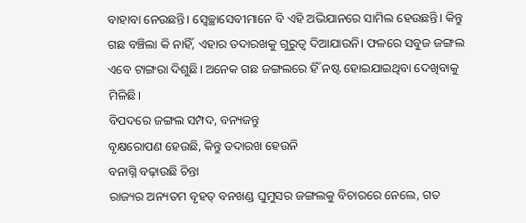ବାହାବା ନେଉଛନ୍ତି। ସ୍ବେଚ୍ଛାସେବୀମାନେ ବି ଏହି ଅଭିଯାନରେ ସାମିଲ ହେଉଛନ୍ତି। କିନ୍ତୁ ଗଛ ବଞ୍ଚିଲା କି ନାହିଁ, ଏହାର ତଦାରଖକୁ ଗୁରୁତ୍ବ ଦିଆଯାଉନି। ଫଳରେ ସବୁଜ ଜଙ୍ଗଲ ଏବେ ଟାଙ୍ଗରା ଦିଶୁଛି। ଅନେକ ଗଛ ଜଙ୍ଗଲରେ ହିଁ ନଷ୍ଟ ହୋଇଯାଇଥିବା ଦେଖିବାକୁ ମିଳିଛି।
ବିପଦରେ ଜଙ୍ଗଲ ସମ୍ପଦ, ବନ୍ୟଜନ୍ତୁ
ବୃକ୍ଷରୋପଣ ହେଉଛି, କିନ୍ତୁ ତଦାରଖ ହେଉନି
ବନାଗ୍ନି ବଢ଼ାଉଛି ଚିନ୍ତା
ରାଜ୍ୟର ଅନ୍ୟତମ ବୃହତ୍ ବନଖଣ୍ଡ ଘୁମୁସର ଜଙ୍ଗଲକୁ ବିଚାରରେ ନେଲେ, ଗତ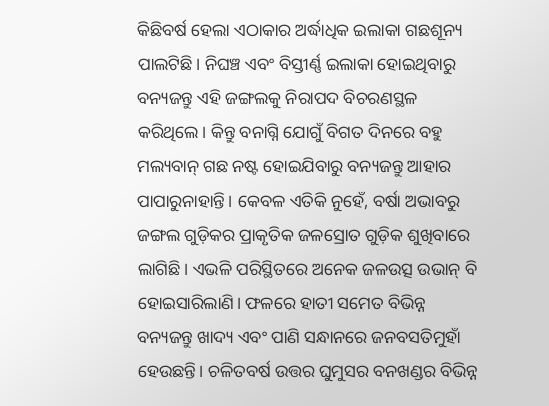କିଛିବର୍ଷ ହେଲା ଏଠାକାର ଅର୍ଦ୍ଧାଧିକ ଇଲାକା ଗଛଶୂନ୍ୟ ପାଲଟିଛି। ନିଘଞ୍ଚ ଏବଂ ବିସ୍ତୀର୍ଣ୍ଣ ଇଲାକା ହୋଇଥିବାରୁ ବନ୍ୟଜନ୍ତୁ ଏହି ଜଙ୍ଗଲକୁ ନିରାପଦ ବିଚରଣସ୍ଥଳ କରିଥିଲେ। କିନ୍ତୁ ବନାଗ୍ନି ଯୋଗୁଁ ବିଗତ ଦିନରେ ବହୁ ମଲ୍ୟବାନ୍ ଗଛ ନଷ୍ଟ ହୋଇଯିବାରୁ ବନ୍ୟଜନ୍ତୁ ଆହାର ପାପାରୁନାହାନ୍ତି। କେବଳ ଏତିକି ନୁହେଁ, ବର୍ଷା ଅଭାବରୁ ଜଙ୍ଗଲ ଗୁଡ଼ିକର ପ୍ରାକୃତିକ ଜଳସ୍ରୋତ ଗୁଡ଼ିକ ଶୁଖିବାରେ ଲାଗିଛି। ଏଭଳି ପରିସ୍ଥିତରେ ଅନେକ ଜଳଉତ୍ସ ଉଭାନ୍ ବି ହୋଇସାରିଲାଣି। ଫଳରେ ହାତୀ ସମେତ ବିଭିନ୍ନ ବନ୍ୟଜନ୍ତୁ ଖାଦ୍ୟ ଏବଂ ପାଣି ସନ୍ଧାନରେ ଜନବସତିମୁହାଁ ହେଉଛନ୍ତି। ଚଳିତବର୍ଷ ଉତ୍ତର ଘୁମୁସର ବନଖଣ୍ଡର ବିଭିନ୍ନ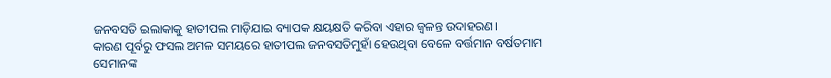ଜନବସତି ଇଲାକାକୁ ହାତୀପଲ ମାଡ଼ିଯାଇ ବ୍ୟାପକ କ୍ଷୟକ୍ଷତି କରିବା ଏହାର ଜ୍ବଳନ୍ତ ଉଦାହରଣ।
କାରଣ ପୂର୍ବରୁ ଫସଲ ଅମଳ ସମୟରେ ହାତୀପଲ ଜନବସତିମୁହାଁ ହେଉଥିବା ବେଳେ ବର୍ତ୍ତମାନ ବର୍ଷତମାମ ସେମାନଙ୍କ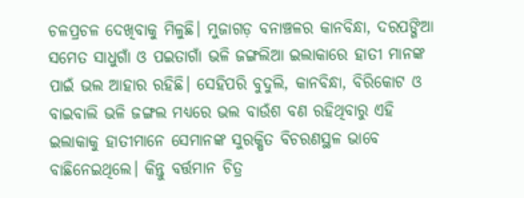ଚଳପ୍ରଚଳ ଦେଖିବାକୁ ମିଳୁଛି। ମୁଜାଗଡ଼ ବନାଞ୍ଚଳର କାନବିନ୍ଧା, ଦରପଙ୍ଗିଆ ସମେତ ସାଧୁଗାଁ ଓ ପଇତାଗାଁ ଭଳି ଜଙ୍ଗଲିଆ ଇଲାକାରେ ହାତୀ ମାନଙ୍କ ପାଇଁ ଭଲ ଆହାର ରହିଛି। ସେହିପରି ବୁଦୁଲି, କାନବିନ୍ଧା, ବିରିକୋଟ ଓ ବାଇବାଲି ଭଳି ଜଙ୍ଗଲ ମଧ୍ୟରେ ଭଲ ବାଉଁଶ ବଣ ରହିଥିବାରୁ ଏହି ଇଲାକାକୁ ହାତୀମାନେ ସେମାନଙ୍କ ସୁରକ୍ଷିତ ବିଚରଣସ୍ଥଳ ଭାବେ ବାଛିନେଇଥିଲେ। କିନ୍ତୁ ବର୍ତ୍ତମାନ ଚିତ୍ର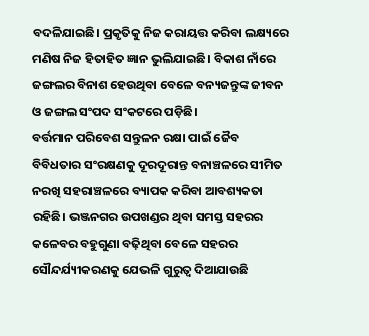ବଦଳିଯାଇଛି। ପ୍ରକୃତିକୁ ନିଜ କରାୟତ୍ତ କରିବା ଲକ୍ଷ୍ୟରେ ମଣିଷ ନିଜ ହିତାହିତ ଜ୍ଞାନ ଭୁଲିଯାଇଛି। ବିକାଶ ନାଁରେ ଜଙ୍ଗଲର ବିନାଶ ହେଉଥିବା ବେଳେ ବନ୍ୟଜନ୍ତୁଙ୍କ ଜୀବନ ଓ ଜଙ୍ଗଲ ସଂପଦ ସଂକଟରେ ପଡ଼ିଛି।
ବର୍ତ୍ତମାନ ପରିବେଶ ସନ୍ତୁଳନ ରକ୍ଷା ପାଇଁ ଜୈବ ବିବିଧତାର ସଂରକ୍ଷଣକୁ ଦୂରଦୂରାନ୍ତ ବନାଞ୍ଚଳରେ ସୀମିତ ନରଖି ସହରାଞ୍ଚଳରେ ବ୍ୟାପକ କରିବା ଆବଶ୍ୟକତା ରହିଛି। ଭଞ୍ଜନଗର ଉପଖଣ୍ଡର ଥିବା ସମସ୍ତ ସହରର କଳେବର ବହୁଗୁଣା ବଢ଼ିଥିବା ବେଳେ ସହରର ସୌନ୍ଦର୍ଯ୍ୟୀକରଣକୁ ଯେଭଳି ଗୁରୁତ୍ବ ଦିଆଯାଉଛି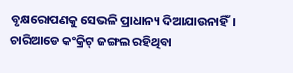ବୃକ୍ଷରୋପଣକୁ ସେଭଳି ପ୍ରାଧାନ୍ୟ ଦିଆଯାଉନାହିଁ। ଚାରିଆଡେ କଂକ୍ରିଟ୍ ଜଙ୍ଗଲ ରହିଥିବା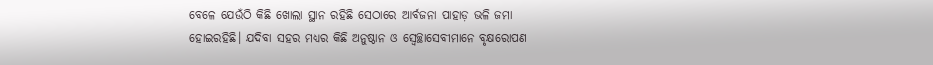ବେଳେ ଯେଉଁଠି କିଛି ଖୋଲା ସ୍ଥାନ ରହିଛି ସେଠାରେ ଆର୍ବଜନା ପାହାଡ଼ ଭଳି ଜମା ହୋଇରହିଛି। ଯଦିବା ସହର ମଧ୍ୟର କିଛି ଅନୁଷ୍ଠାନ ଓ ସ୍ବେଚ୍ଛାସେବୀମାନେ ବୃକ୍ଷରୋପଣ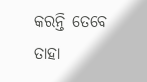କରନ୍ତି ତେବେ ତାହା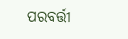ପରବର୍ତ୍ତୀ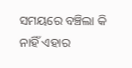ସମୟରେ ବଞ୍ଚିଲା କି ନାହିଁ ଏହାର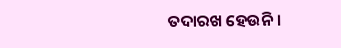ତଦାରଖ ହେଉନି।